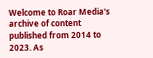Welcome to Roar Media's archive of content published from 2014 to 2023. As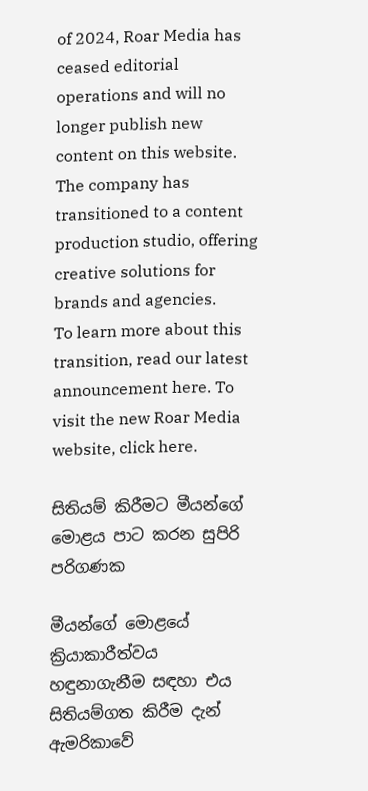of 2024, Roar Media has ceased editorial operations and will no longer publish new content on this website.
The company has transitioned to a content production studio, offering creative solutions for brands and agencies.
To learn more about this transition, read our latest announcement here. To visit the new Roar Media website, click here.

සිතියම් කිරීමට මීයන්ගේ මොළය පාට කරන සුපිරි පරිගණක

මීයන්ගේ මොළයේ ක්‍රියාකාරීත්වය හඳුනාගැනීම සඳහා එය සිතියම්ගත කිරීම දැන් ඇමරිකාවේ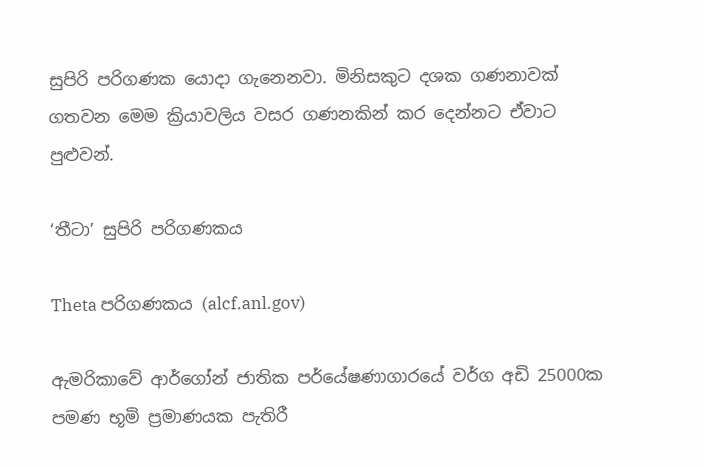සුපිරි පරිගණක යොදා ගැනෙනවා. මිනිසකුට දශක ගණනාවක් ගතවන මෙම ක්‍රියාවලිය වසර ගණනකින් කර දෙන්නට ඒවාට පුළුවන්.

‘තීටා’ සුපිරි පරිගණකය

Theta පරිගණකය (alcf.anl.gov)

ඇමරිකාවේ ආර්ගෝන් ජාතික පර්යේෂණාගාරයේ වර්ග අඩි 25000ක පමණ භූමි ප්‍රමාණයක පැතිරී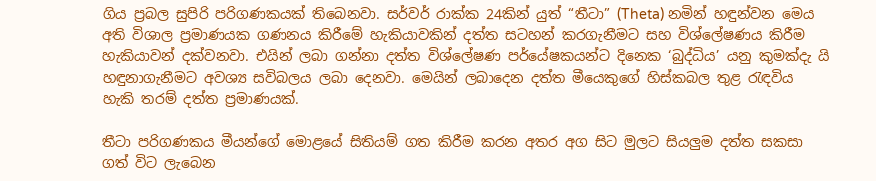ගිය ප්‍රබල සුපිරි පරිගණකයක් තිබෙනවා. සර්වර් රාක්ක 24කින් යුත් “තීටා” (Theta) නමින් හඳුන්වන මෙය අති විශාල ප්‍රමාණයක ගණනය කිරීමේ හැකියාවකින් දත්ත සටහන් කරගැනීමට සහ විශ්ලේෂණය කිරීම හැකියාවන් දක්වනවා. එයින් ලබා ගන්නා දත්ත විශ්ලේෂණ පර්යේෂකයන්ට දිනෙක ‘බුද්ධිය’ යනු කුමක්දැ යි හඳුනාගැනීමට අවශ්‍ය සවිබලය ලබා දෙනවා. මෙයින් ලබාදෙන දත්ත මීයෙකුගේ හිස්කබල තුළ රැඳවිය හැකි තරම් දත්ත ප්‍රමාණයක්.

තීටා පරිගණකය මීයන්ගේ මොළයේ සිතියම් ගත කිරීම කරන අතර අග සිට මුලට සියලුම දත්ත සකසා ගත් විට ලැබෙන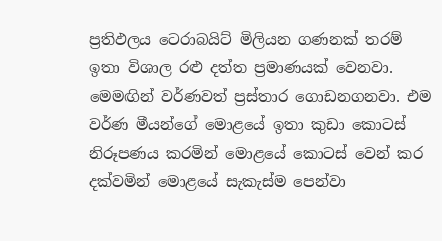ප්‍රතිඵලය ටෙරාබයිට් මිලියන ගණනක් තරම් ඉතා විශාල රළු දත්ත ප්‍රමාණයක් වෙනවා. මෙමඟින් වර්ණවත් ප්‍රස්තාර ගොඩනගනවා. එම වර්ණ මීයන්ගේ මොළයේ ඉතා කුඩා කොටස් නිරූපණය කරමින් මොළයේ කොටස් වෙන් කර දක්වමින් මොළයේ සැකැස්ම පෙන්වා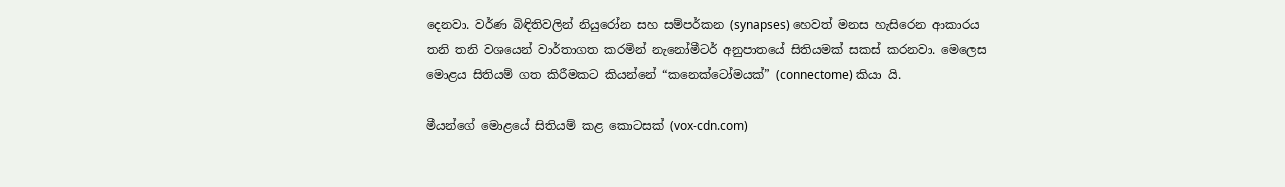දෙනවා. වර්ණ බිඳිතිවලින් නියුරෝන සහ සම්පර්කන (synapses) හෙවත් මනස හැසිරෙන ආකාරය තනි තනි වශයෙන් වාර්තාගත කරමින් නැනෝමීටර් අනුපාතයේ සිතියමක් සකස් කරනවා. මෙලෙස මොළය සිතියම් ගත කිරීමකට කියන්නේ “කනෙක්ටෝමයක්” (connectome) කියා යි.

මීයන්ගේ මොළයේ සිතියම් කළ කොටසක් (vox-cdn.com)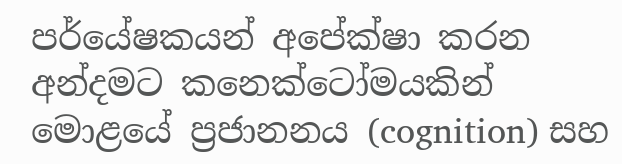පර්යේෂකයන් අපේක්ෂා කරන අන්දමට කනෙක්ටෝමයකින් මොළයේ ප්‍රජානනය (cognition) සහ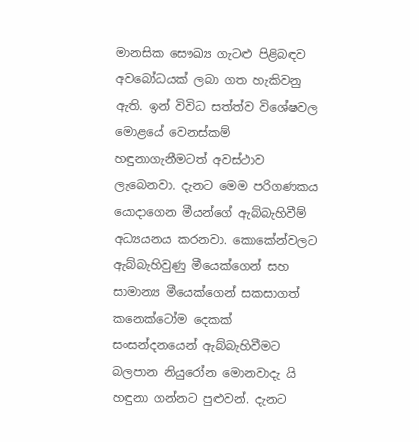මානසික සෞඛ්‍ය ගැටළු පිළිබඳව අවබෝධයක් ලබා ගත හැකිවනු ඇති. ඉන් විවිධ සත්ත්ව විශේෂවල මොළයේ වෙනස්කම් හඳුනාගැනීමටත් අවස්ථාව ලැබෙනවා. දැනට මෙම පරිගණකය යොදාගෙන මීයන්ගේ ඇබ්බැහිවීම් අධ්‍යයනය කරනවා. කොකේන්වලට ඇබ්බැහිවුණු මීයෙක්ගෙන් සහ සාමාන්‍ය මීයෙක්ගෙන් සකසාගත් කනෙක්ටෝම දෙකක් සංසන්දනයෙන් ඇබ්බැහිවීමට බලපාන නියුරෝන මොනවාදැ යි හඳුනා ගන්නට පුළුවන්. දැනට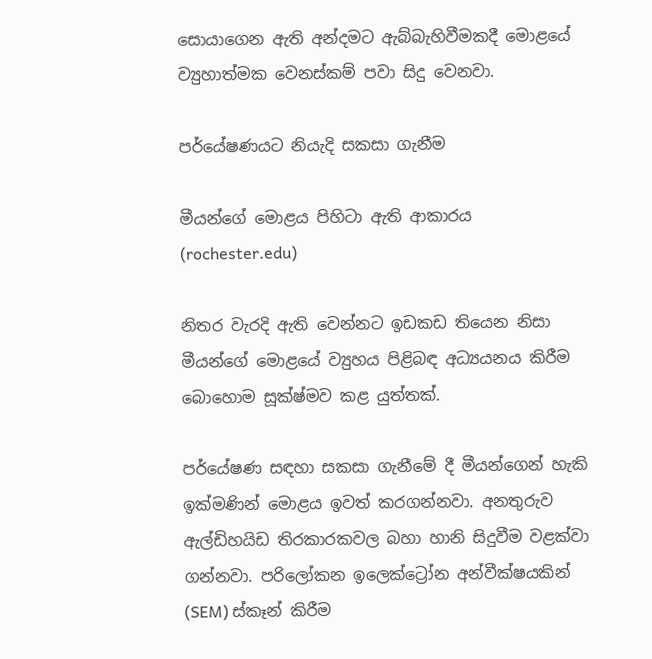සොයාගෙන ඇති අන්දමට ඇබ්බැහිවීමකදී මොළයේ ව්‍යුහාත්මක වෙනස්කම් පවා සිදු වෙනවා.

පර්යේෂණයට නියැදි සකසා ගැනීම

මීයන්ගේ මොළය පිහිටා ඇති ආකාරය (rochester.edu)

නිතර වැරදි ඇති වෙන්නට ඉඩකඩ තියෙන නිසා මීයන්ගේ මොළයේ ව්‍යුහය පිළිබඳ අධ්‍යයනය කිරීම බොහොම සූක්ෂ්මව කළ යුත්තක්.

පර්යේෂණ සඳහා සකසා ගැනීමේ දී මීයන්ගෙන් හැකි ඉක්මණින් මොළය ඉවත් කරගන්නවා. අනතුරුව ඇල්ඩිහයිඩ තිරකාරකවල බහා හානි සිදුවීම වළක්වා ගන්නවා. පරිලෝකන ඉලෙක්ට්‍රෝන අන්වීක්ෂයකින් (SEM) ස්කෑන් කිරීම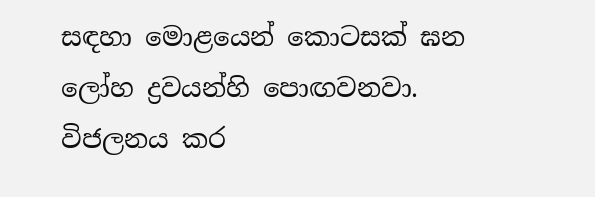සඳහා මොළයෙන් කොටසක් ඝන ලෝහ ද්‍රවයන්හි පොඟවනවා. විජලනය කර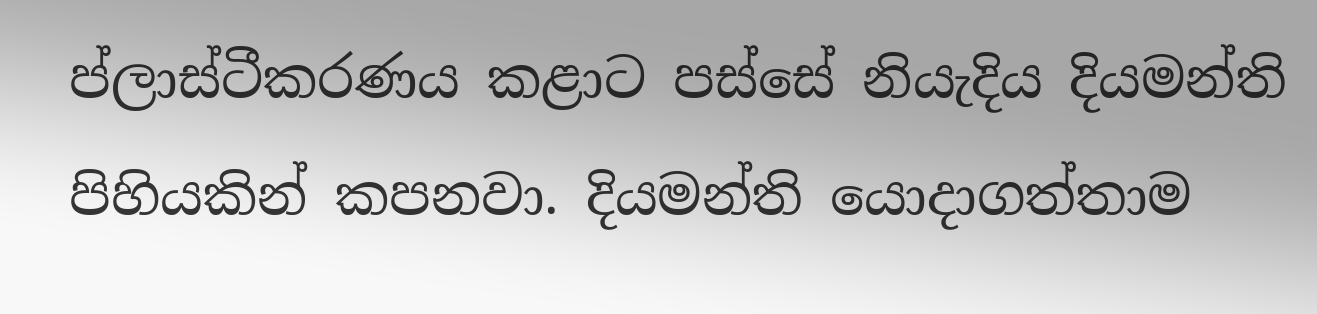ප්ලාස්ටීකරණය කළාට පස්සේ නියැදිය දියමන්ති පිහියකින් කපනවා. දියමන්ති යොදාගත්තාම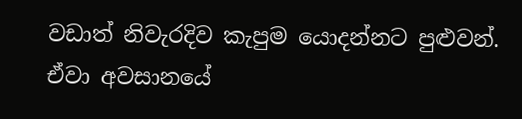වඩාත් නිවැරදිව කැපුම යොදන්නට පුළුවන්. ඒවා අවසානයේ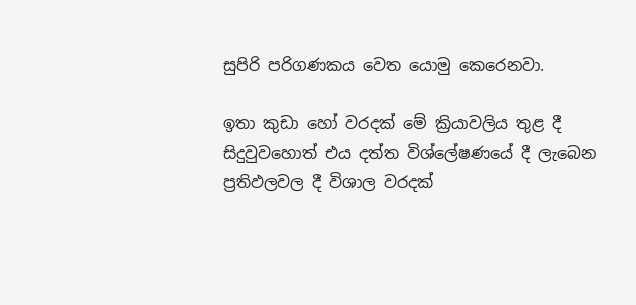සුපිරි පරිගණකය වෙත යොමු කෙරෙනවා.

ඉතා කුඩා හෝ වරදක් මේ ක්‍රියාවලිය තුළ දී සිදුවුවහොත් එය දත්ත විශ්‍ලේෂණයේ දී ලැබෙන ප්‍රතිඵලවල දී විශාල වරදක්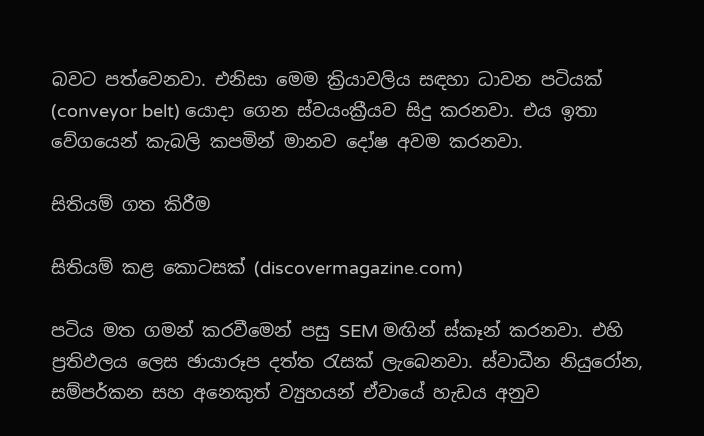බවට පත්වෙනවා. එනිසා මෙම ක්‍රියාවලිය සඳහා ධාවන පටියක් (conveyor belt) යොදා ගෙන ස්වයංක්‍රීයව සිදු කරනවා. එය ඉතා වේගයෙන් කැබලි කපමින් මානව දෝෂ අවම කරනවා.

සිතියම් ගත කිරීම

සිතියම් කළ කොටසක් (discovermagazine.com)

පටිය මත ගමන් කරවීමෙන් පසු SEM මඟින් ස්කෑන් කරනවා. එහි ප්‍රතිඵලය ලෙස ඡායාරූප දත්ත රැසක් ‍ලැබෙනවා. ස්වාධීන නියුරෝන, සම්පර්කන සහ අනෙකුත් ව්‍යුහයන් ඒවායේ හැඩය අනුව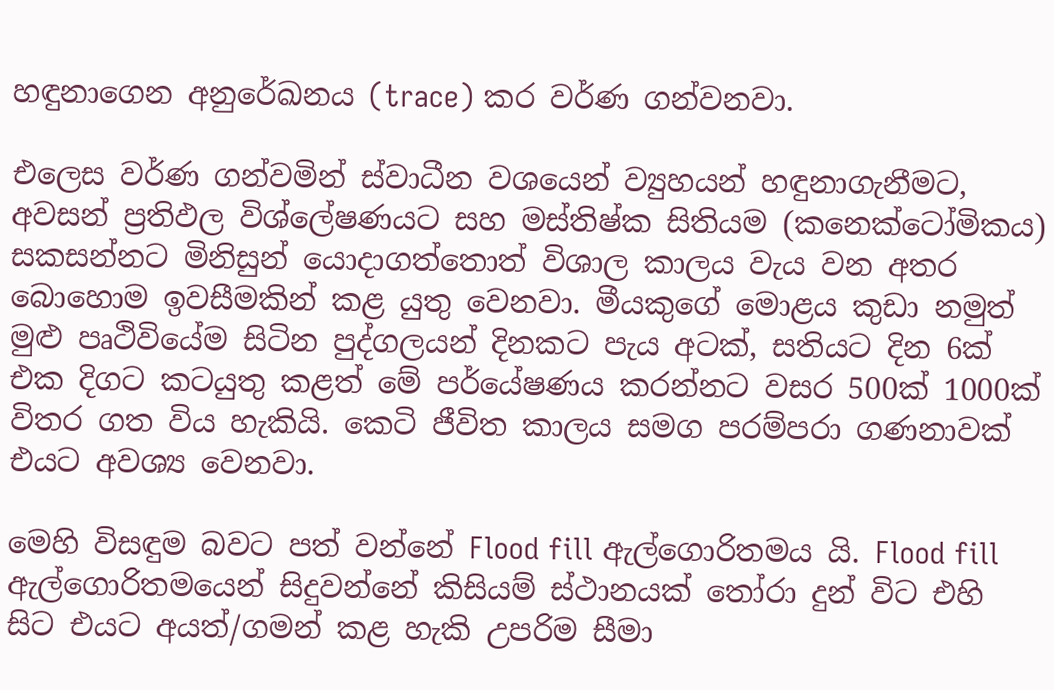හඳුනාගෙන අනුරේඛනය (trace) කර වර්ණ ගන්වනවා.

එලෙස වර්ණ ගන්වමින් ස්වාධීන වශයෙන් ව්‍යුහයන් හඳුනාගැනීමට, අවසන් ප්‍රතිඵල විශ්ලේෂණයට සහ මස්තිෂ්ක සිතියම (කනෙක්ටෝමිකය) සකසන්නට මිනිසුන් යොදාගත්තොත් විශාල කාලය වැය වන අතර බොහොම ඉවසීමකින් කළ යුතු වෙනවා. මීයකුගේ මොළය කුඩා නමුත් මුළු පෘථිවියේම සිටින පුද්ගලයන් දිනකට පැය අටක්, සතියට දින 6ක් එක දිගට කටයුතු කළත් මේ පර්යේෂණය කරන්නට වසර 500ක් 1000ක් විතර ගත විය හැකියි. කෙටි ජීවිත කාලය සමග පරම්පරා ගණනාවක් එයට අවශ්‍ය වෙනවා.

මෙහි විසඳුම බවට පත් වන්නේ Flood fill ඇල්ගොරිතමය යි. Flood fill ඇල්ගොරිතමයෙන් සිදුවන්නේ කිසියම් ස්ථානයක් තෝරා දුන් විට එහි සිට එයට අයත්/ගමන් කළ හැකි උපරිම සීමා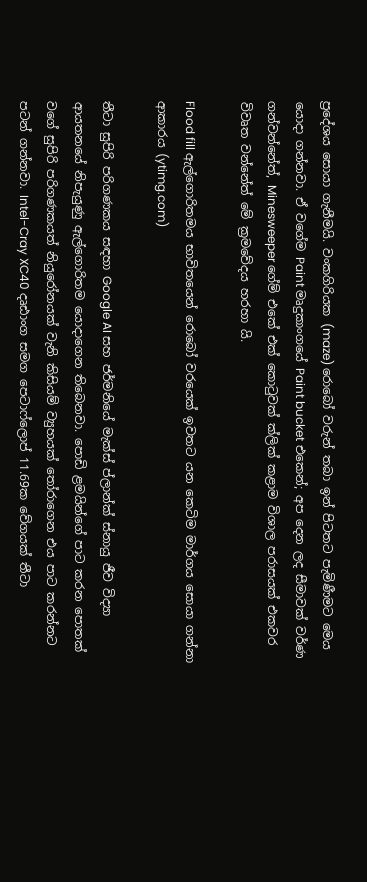ප්‍රදේශය සොයා ගැනීමයි. වංකගිරියක (maze) රොබෝ වරුන් තබා ඉන් පිටතට පැමිණීමට මෙය යොදා ගන්නවා. ඒ වගේම Paint මෘදුකාංගයේ Paint bucket එකෙන්; අප දෙන ලද සීමාවක් වර්ණ ගන්වන්නේත්, Minesweeper ගේම් එකේ එක් කොටුවක් ක්ලික් කළාම විශාල පරාසයක් එකවර විවෘත වන්නේත් මේ ක්‍රමවේදය හරහා යි.

Flood fill ඇල්ගොරිතමය භාවිතයෙන් රොබෝ වරයෙක් ඉවතට යන කෙටිම මාර්ගය සොයා ගන්නා ආකාරය (ytimg.com)

තීටා සුපිරි පරිගණකය සඳහා Google AI සහ ජර්මනියේ මැක්ස් ප්ලාන්ක් ස්නායු ජීව විද්‍යා ආයතනයේ නිපැයුණු ඇල්ගොරිතම යොදාගෙන තිබෙනවා. පොඩි ළමයින්ගේ පාට කරන පොතක් වගේ සුපිරි පරිගණකයත් නියුරෝනයක් වැනි කිසියම් ව්‍යුහයක් තෝරාගෙන එය පාට කරන්නට පටන් ගන්නවා. Intel-Cray XC40 දෘඪාංග සමග පෙටාෆ්ලොප් 11.69ක වේගයක් තීටා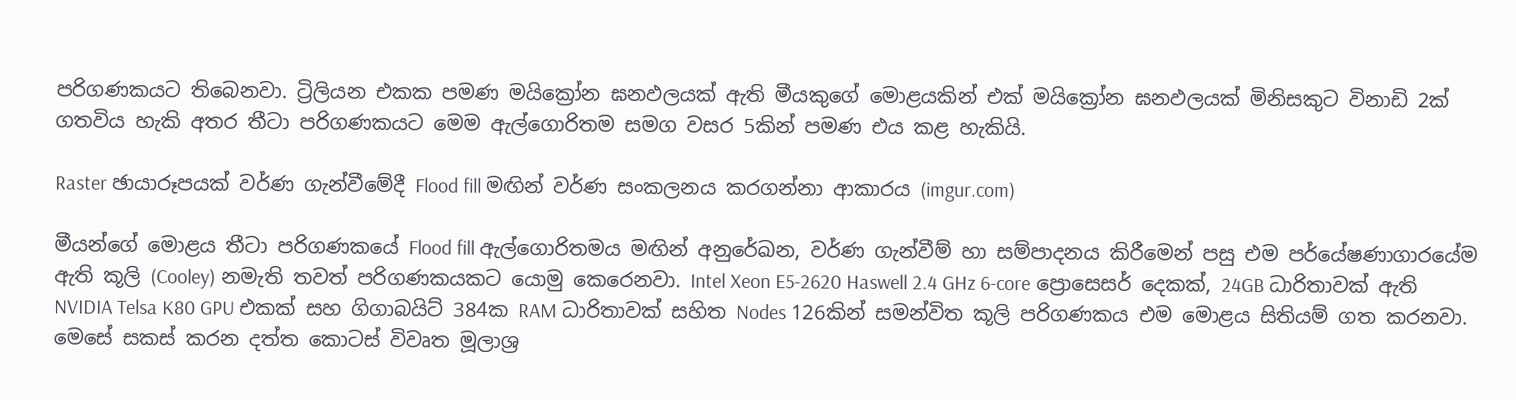පරිගණකයට තිබෙනවා. ට්‍රිලියන එකක පමණ මයික්‍රෝන ඝනඵලයක් ඇති මීයකුගේ මොළයකින් එක් මයික්‍රෝන ඝනඵලයක් මිනිසකුට විනාඩි 2ක් ගතවිය හැකි අතර තීටා පරිගණකයට මෙම ඇල්ගොරිතම සමග වසර 5කින් පමණ එය කළ හැකියි.

Raster ඡායාරූපයක් වර්ණ ගැන්වීමේදී Flood fill මඟින් වර්ණ සංකලනය කරගන්නා ආකාරය (imgur.com)

මීයන්ගේ මොළය තීටා පරිගණකයේ Flood fill ඇල්ගොරිතමය මඟින් අනුරේඛන, වර්ණ ගැන්වීම් හා සම්පාදනය කිරීමෙන් පසු එම පර්යේෂණාගාරයේම ඇති කූලි (Cooley) නමැති තවත් පරිගණකයකට යොමු කෙරෙනවා. Intel Xeon E5-2620 Haswell 2.4 GHz 6-core ප්‍රොසෙසර් දෙකක්, 24GB ධාරිතාවක් ඇති NVIDIA Telsa K80 GPU එකක් සහ ගිගාබයිට් 384ක RAM ධාරිතාවක් සහිත Nodes 126කින් සමන්විත කූලි පරිගණකය එම මොළය සිතියම් ගත කරනවා. මෙසේ සකස් කරන දත්ත කොටස් විවෘත මූලාශ්‍ර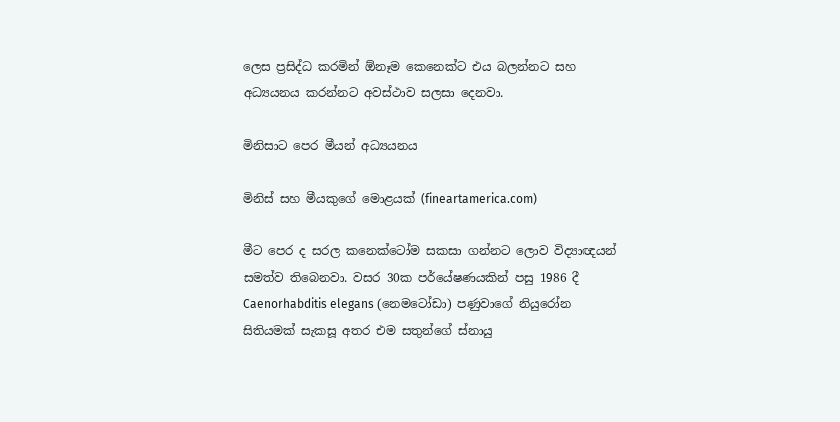ලෙස ප්‍රසිද්ධ කරමින් ඕනෑම කෙනෙක්ට එය බලන්නට සහ අධ්‍යයනය කරන්නට අවස්ථාව සලසා දෙනවා.

මිනිසාට පෙර මීයන් අධ්‍යයනය

මිනිස් සහ මීයකුගේ මොළයක් (fineartamerica.com)

මීට පෙර ද සරල කනෙක්ටෝම සකසා ගන්නට ලොව වි‍ද්‍යාඥයන් සමත්ව තිබෙනවා. වසර 30ක පර්යේෂණයකින් පසු 1986 දී Caenorhabditis elegans (නෙමටෝඩා) පණුවාගේ නියුරෝන සිතියමක් සැකසූ අතර එම සතුන්ගේ ස්නායු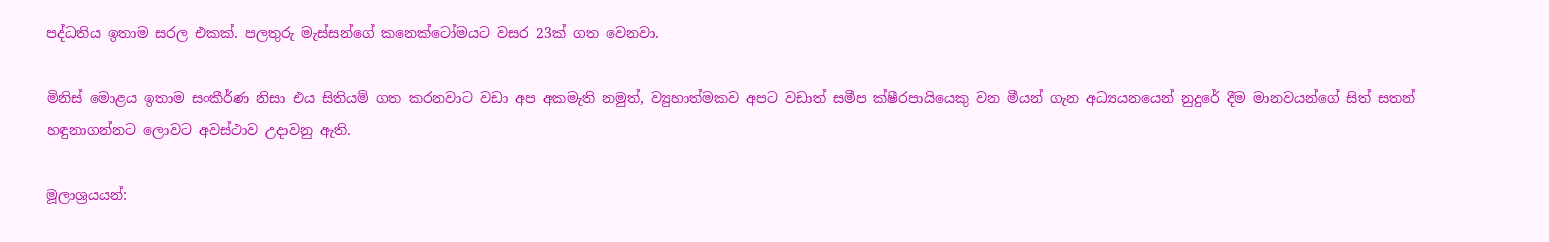පද්ධතිය ඉතාම සරල එකක්. පලතුරු මැස්සන්ගේ කනෙක්ටෝමයට වසර 23ක් ගත වෙනවා.

මිනිස් මොළය ඉතාම සංකීර්ණ නිසා එය සිතියම් ගත කරනවාට වඩා අප අකමැති නමුත්, ව්‍යුහාත්මකව අපට වඩාත් සමීප ක්ෂීරපායියෙකු වන මීයන් ගැන අධ්‍යයනයෙන් නුදුරේ දීම මානවයන්ගේ සිත් සතන් හඳුනාගන්නට ලොවට අවස්ථාව උදාවනු ඇති.

මූලාශ්‍රයයන්: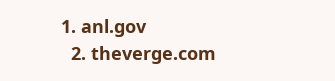1. anl.gov
  2. theverge.com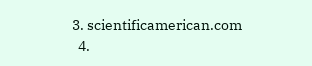3. scientificamerican.com
  4.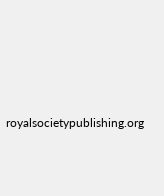royalsocietypublishing.org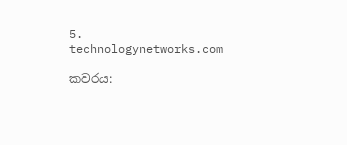5. technologynetworks.com

කවරය: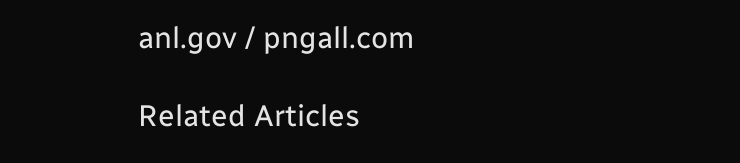anl.gov / pngall.com

Related Articles